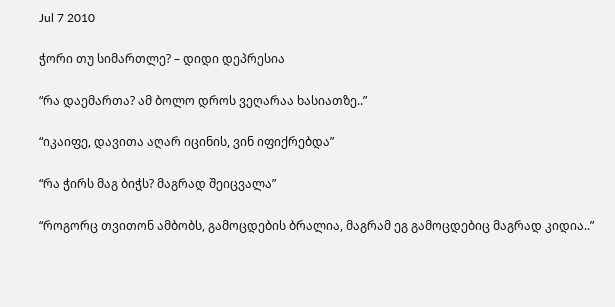Jul 7 2010

ჭორი თუ სიმართლე? – დიდი დეპრესია

“რა დაემართა? ამ ბოლო დროს ვეღარაა ხასიათზე..”

“იკაიფე, დავითა აღარ იცინის, ვინ იფიქრებდა”

“რა ჭირს მაგ ბიჭს? მაგრად შეიცვალა”

“როგორც თვითონ ამბობს, გამოცდების ბრალია, მაგრამ ეგ გამოცდებიც მაგრად კიდია..”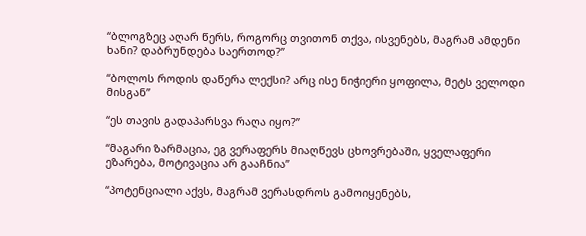“ბლოგზეც აღარ წერს, როგორც თვითონ თქვა, ისვენებს, მაგრამ ამდენი ხანი? დაბრუნდება საერთოდ?”

“ბოლოს როდის დაწერა ლექსი? არც ისე ნიჭიერი ყოფილა, მეტს ველოდი მისგან”

“ეს თავის გადაპარსვა რაღა იყო?”

“მაგარი ზარმაცია, ეგ ვერაფერს მიაღწევს ცხოვრებაში, ყველაფერი ეზარება, მოტივაცია არ გააჩნია”

“პოტენციალი აქვს, მაგრამ ვერასდროს გამოიყენებს,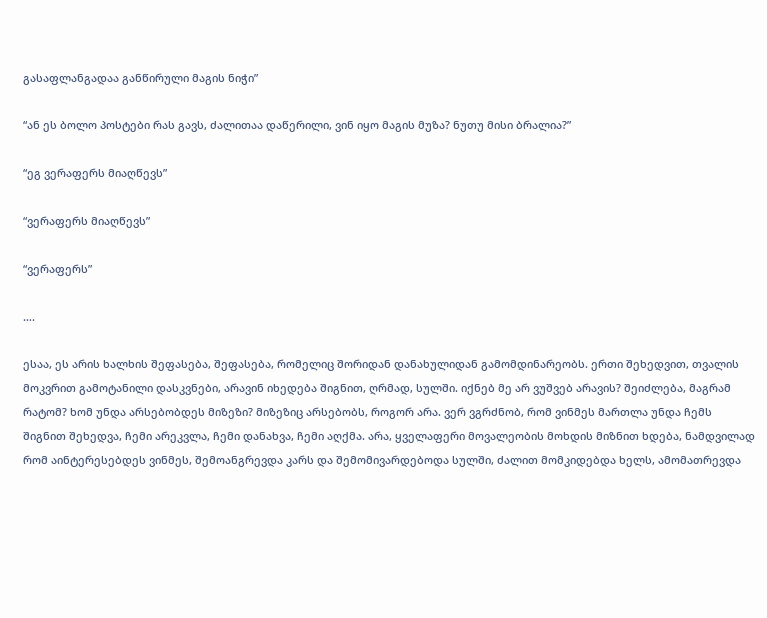გასაფლანგადაა განწირული მაგის ნიჭი”

“ან ეს ბოლო პოსტები რას გავს, ძალითაა დაწერილი, ვინ იყო მაგის მუზა? ნუთუ მისი ბრალია?”

“ეგ ვერაფერს მიაღწევს”

“ვერაფერს მიაღწევს”

“ვერაფერს”

….

ესაა, ეს არის ხალხის შეფასება, შეფასება, რომელიც შორიდან დანახულიდან გამომდინარეობს. ერთი შეხედვით, თვალის მოკვრით გამოტანილი დასკვნები, არავინ იხედება შიგნით, ღრმად, სულში. იქნებ მე არ ვუშვებ არავის? შეიძლება, მაგრამ რატომ? ხომ უნდა არსებობდეს მიზეზი? მიზეზიც არსებობს, როგორ არა. ვერ ვგრძნობ, რომ ვინმეს მართლა უნდა ჩემს შიგნით შეხედვა, ჩემი არეკვლა, ჩემი დანახვა, ჩემი აღქმა. არა, ყველაფერი მოვალეობის მოხდის მიზნით ხდება, ნამდვილად რომ აინტერესებდეს ვინმეს, შემოანგრევდა კარს და შემომივარდებოდა სულში, ძალით მომკიდებდა ხელს, ამომათრევდა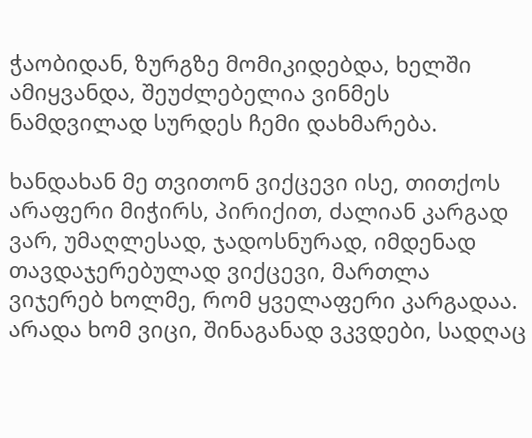ჭაობიდან, ზურგზე მომიკიდებდა, ხელში ამიყვანდა, შეუძლებელია ვინმეს ნამდვილად სურდეს ჩემი დახმარება.

ხანდახან მე თვითონ ვიქცევი ისე, თითქოს არაფერი მიჭირს, პირიქით, ძალიან კარგად ვარ, უმაღლესად, ჯადოსნურად, იმდენად თავდაჯერებულად ვიქცევი, მართლა ვიჯერებ ხოლმე, რომ ყველაფერი კარგადაა. არადა ხომ ვიცი, შინაგანად ვკვდები, სადღაც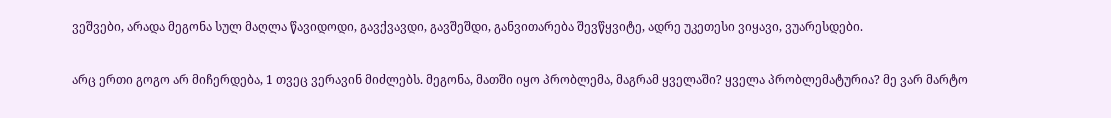ვეშვები, არადა მეგონა სულ მაღლა წავიდოდი, გავქვავდი, გავშეშდი, განვითარება შევწყვიტე, ადრე უკეთესი ვიყავი, ვუარესდები.

არც ერთი გოგო არ მიჩერდება, 1 თვეც ვერავინ მიძლებს. მეგონა, მათში იყო პრობლემა, მაგრამ ყველაში? ყველა პრობლემატურია? მე ვარ მარტო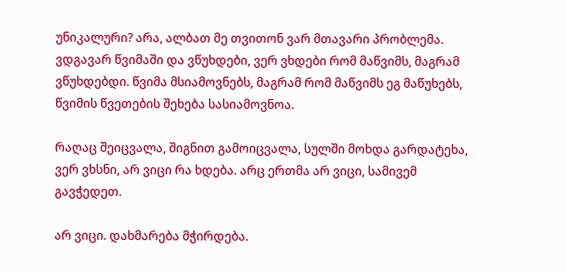უნიკალური? არა, ალბათ მე თვითონ ვარ მთავარი პრობლემა. ვდგავარ წვიმაში და ვწუხდები, ვერ ვხდები რომ მაწვიმს, მაგრამ ვწუხდებდი. წვიმა მსიამოვნებს, მაგრამ რომ მაწვიმს ეგ მაწუხებს, წვიმის წვეთების შეხება სასიამოვნოა.

რაღაც შეიცვალა, შიგნით გამოიცვალა, სულში მოხდა გარდატეხა, ვერ ვხსნი, არ ვიცი რა ხდება. არც ერთმა არ ვიცი, სამივემ გავჭედეთ.

არ ვიცი. დახმარება მჭირდება.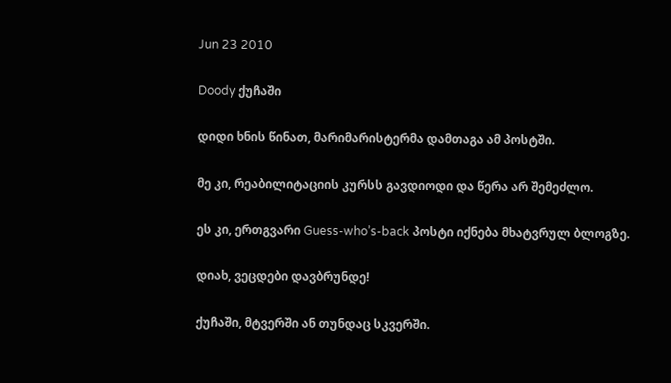Jun 23 2010

Doody ქუჩაში

დიდი ხნის წინათ, მარიმარისტერმა დამთაგა ამ პოსტში.

მე კი, რეაბილიტაციის კურსს გავდიოდი და წერა არ შემეძლო.

ეს კი, ერთგვარი Guess-who’s-back პოსტი იქნება მხატვრულ ბლოგზე.

დიახ, ვეცდები დავბრუნდე!

ქუჩაში, მტვერში ან თუნდაც სკვერში.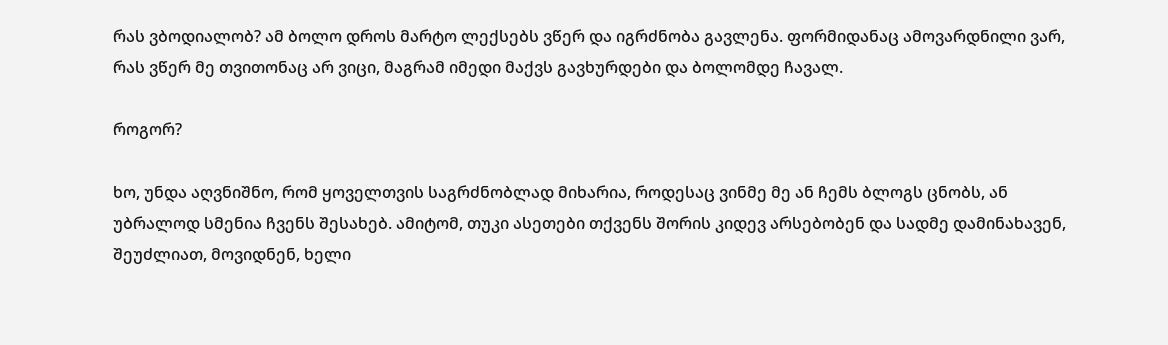რას ვბოდიალობ? ამ ბოლო დროს მარტო ლექსებს ვწერ და იგრძნობა გავლენა. ფორმიდანაც ამოვარდნილი ვარ, რას ვწერ მე თვითონაც არ ვიცი, მაგრამ იმედი მაქვს გავხურდები და ბოლომდე ჩავალ.

როგორ?

ხო, უნდა აღვნიშნო, რომ ყოველთვის საგრძნობლად მიხარია, როდესაც ვინმე მე ან ჩემს ბლოგს ცნობს, ან უბრალოდ სმენია ჩვენს შესახებ. ამიტომ, თუკი ასეთები თქვენს შორის კიდევ არსებობენ და სადმე დამინახავენ, შეუძლიათ, მოვიდნენ, ხელი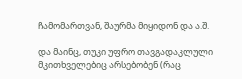ჩამომართვან, შაურმა მიყიდონ და ა.შ.

და მაინც, თუკი უფრო თავგადაკლული მკითხველებიც არსებობენ (რაც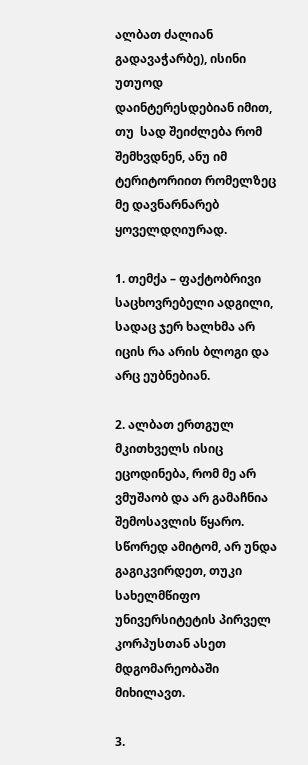ალბათ ძალიან გადავაჭარბე), ისინი უთუოდ დაინტერესდებიან იმით, თუ  სად შეიძლება რომ შემხვდნენ, ანუ იმ ტერიტორიით რომელზეც მე დავნარნარებ ყოველდღიურად.

1. თემქა – ფაქტობრივი საცხოვრებელი ადგილი, სადაც ჯერ ხალხმა არ იცის რა არის ბლოგი და არც ეუბნებიან.

2. ალბათ ერთგულ მკითხველს ისიც ეცოდინება, რომ მე არ ვმუშაობ და არ გამაჩნია შემოსავლის წყარო. სწორედ ამიტომ, არ უნდა გაგიკვირდეთ, თუკი სახელმწიფო უნივერსიტეტის პირველ კორპუსთან ასეთ მდგომარეობაში მიხილავთ.

3.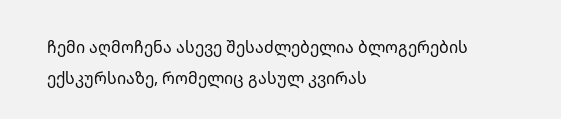ჩემი აღმოჩენა ასევე შესაძლებელია ბლოგერების ექსკურსიაზე, რომელიც გასულ კვირას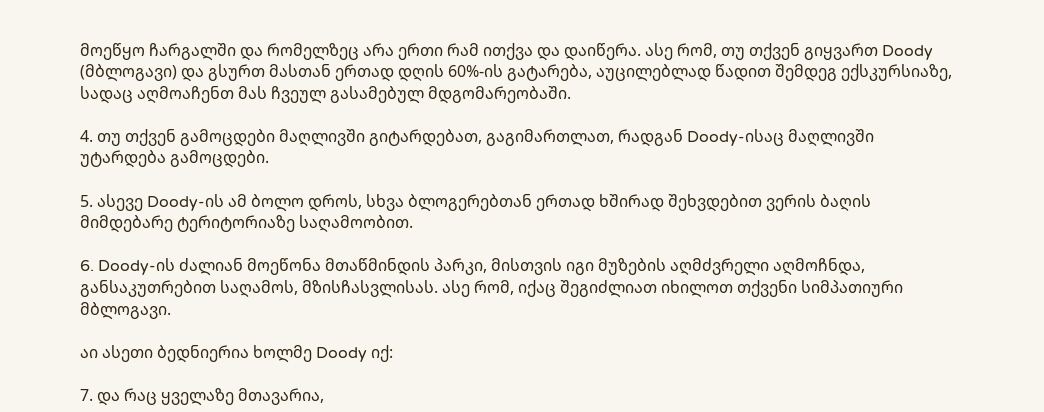მოეწყო ჩარგალში და რომელზეც არა ერთი რამ ითქვა და დაიწერა. ასე რომ, თუ თქვენ გიყვართ Doody (მბლოგავი) და გსურთ მასთან ერთად დღის 60%-ის გატარება, აუცილებლად წადით შემდეგ ექსკურსიაზე, სადაც აღმოაჩენთ მას ჩვეულ გასამებულ მდგომარეობაში.

4. თუ თქვენ გამოცდები მაღლივში გიტარდებათ, გაგიმართლათ, რადგან Doody-ისაც მაღლივში უტარდება გამოცდები.

5. ასევე Doody-ის ამ ბოლო დროს, სხვა ბლოგერებთან ერთად ხშირად შეხვდებით ვერის ბაღის მიმდებარე ტერიტორიაზე საღამოობით.

6. Doody-ის ძალიან მოეწონა მთაწმინდის პარკი, მისთვის იგი მუზების აღმძვრელი აღმოჩნდა, განსაკუთრებით საღამოს, მზისჩასვლისას. ასე რომ, იქაც შეგიძლიათ იხილოთ თქვენი სიმპათიური მბლოგავი.

აი ასეთი ბედნიერია ხოლმე Doody იქ:

7. და რაც ყველაზე მთავარია,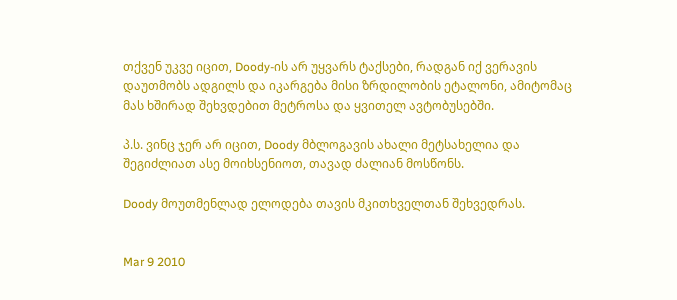თქვენ უკვე იცით, Doody-ის არ უყვარს ტაქსები, რადგან იქ ვერავის დაუთმობს ადგილს და იკარგება მისი ზრდილობის ეტალონი, ამიტომაც მას ხშირად შეხვდებით მეტროსა და ყვითელ ავტობუსებში.

პ.ს. ვინც ჯერ არ იცით, Doody მბლოგავის ახალი მეტსახელია და შეგიძლიათ ასე მოიხსენიოთ, თავად ძალიან მოსწონს.

Doody მოუთმენლად ელოდება თავის მკითხველთან შეხვედრას.


Mar 9 2010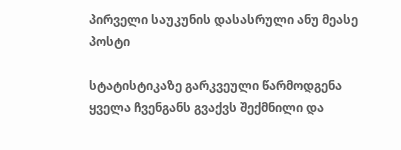პირველი საუკუნის დასასრული ანუ მეასე პოსტი

სტატისტიკაზე გარკვეული წარმოდგენა ყველა ჩვენგანს გვაქვს შექმნილი და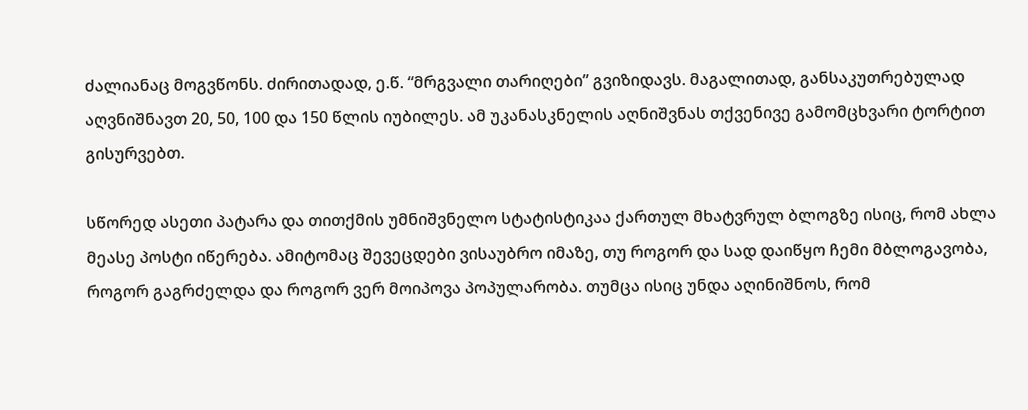ძალიანაც მოგვწონს. ძირითადად, ე.წ. “მრგვალი თარიღები” გვიზიდავს. მაგალითად, განსაკუთრებულად აღვნიშნავთ 20, 50, 100 და 150 წლის იუბილეს. ამ უკანასკნელის აღნიშვნას თქვენივე გამომცხვარი ტორტით გისურვებთ.

სწორედ ასეთი პატარა და თითქმის უმნიშვნელო სტატისტიკაა ქართულ მხატვრულ ბლოგზე ისიც, რომ ახლა მეასე პოსტი იწერება. ამიტომაც შევეცდები ვისაუბრო იმაზე, თუ როგორ და სად დაიწყო ჩემი მბლოგავობა, როგორ გაგრძელდა და როგორ ვერ მოიპოვა პოპულარობა. თუმცა ისიც უნდა აღინიშნოს, რომ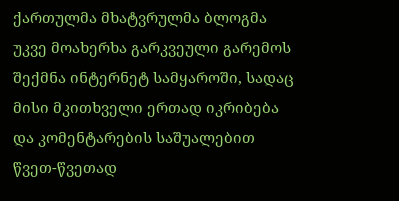ქართულმა მხატვრულმა ბლოგმა უკვე მოახერხა გარკვეული გარემოს შექმნა ინტერნეტ სამყაროში, სადაც მისი მკითხველი ერთად იკრიბება და კომენტარების საშუალებით წვეთ-წვეთად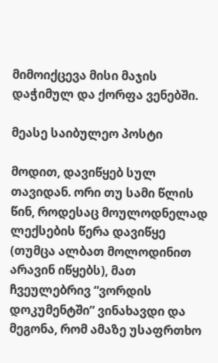მიმოიქცევა მისი მაჯის დაჭიმულ და ქორფა ვენებში.

მეასე საიბულეო პოსტი

მოდით, დავიწყებ სულ თავიდან. ორი თუ სამი წლის წინ, როდესაც მოულოდნელად ლექსების წერა დავიწყე (თუმცა ალბათ მოლოდინით არავინ იწყებს), მათ ჩვეულებრივ “ვორდის დოკუმენტში” ვინახავდი და მეგონა, რომ ამაზე უსაფრთხო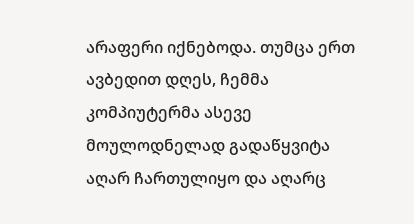არაფერი იქნებოდა. თუმცა ერთ ავბედით დღეს, ჩემმა კომპიუტერმა ასევე მოულოდნელად გადაწყვიტა აღარ ჩართულიყო და აღარც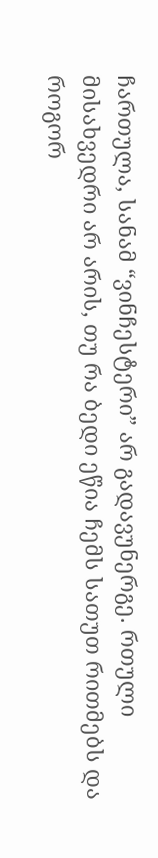ჩართულა, სანამ “ვინჩესტერი” არ გადავუნერგე. რთული მისახვედრი არ არის, თუ რა ბედი ეწია ჩემს სათუთ რითმებს და როგორ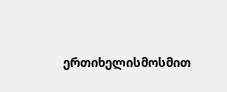ერთიხელისმოსმით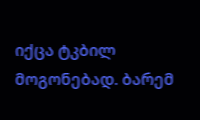იქცა ტკბილ მოგონებად. ბარემ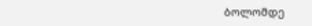ბოლომდე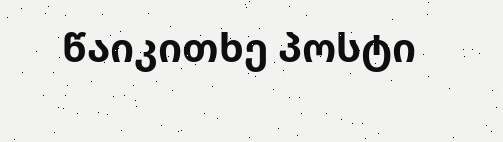წაიკითხე პოსტი